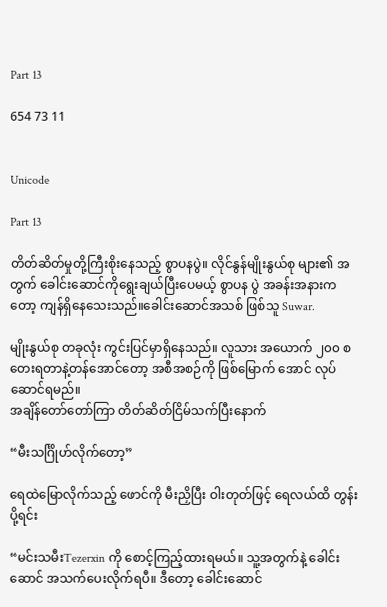Part 13

654 73 11


Unicode

Part 13

တိတ်ဆိတ်မှုတို့ကြီးစိုးနေသည့် စွာပနပွဲ။ လိုင်နွန်မျိုးနွယ်စု များ၏ အတွက် ခေါင်းဆောင်ကိုရွေးချယ်ပြီးပေမယ့် စွာပန ပွဲ အခန်းအနားကတော့ ကျန်ရှိနေသေးသည်။ခေါင်းဆောင်အသစ် ဖြစ်သူ Suwar.

မျိုးနွယ်စု တခုလုံး ကွင်းပြင်မှာရှိနေသည်။ လူသား အယောက် ၂၀၀ စတေးရတာနဲ့တန်အောင်တော့ အစီအစဉ်ကို ဖြစ်မြောက် အောင် လုပ်ဆောင်ရမည်။
အချိန်တော်တော်ကြာ တိတ်ဆိတ်ငြိမ်သက်ပြီးနောက်

“မီးသင်္ဂြိုဟ်လိုက်တော့”

ရေထဲမြောလိုက်သည့် ဖောင်ကို မီးညှိပြီး ဝါးတုတ်ဖြင့် ရေလယ်ထိ တွန်းပို့ရင်း

“မင်းသမီးTezerxin ကို စောင့်ကြည့်ထားရမယ်။ သူ့အတွက်နဲ့ ခေါင်းဆောင် အသက်ပေးလိုက်ရပီ။ ဒီတော့ ခေါင်းဆောင်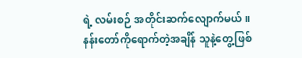ရဲ့ လမ်းစဉ် အတိုင်းဆက်လျောက်မယ်။
နန်းတော်ကိုရောက်တဲ့အချိန် သူနဲ့တွေ့ဖြစ်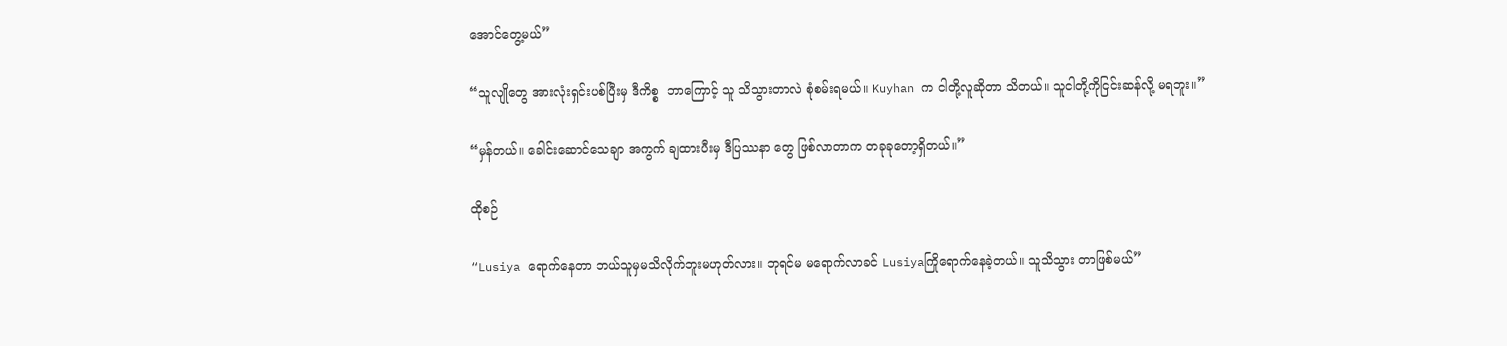အောင်တွေ့မယ်”

“သူလျိုတွေ အားလုံးရှင်းပစ်ပြီးမှ ဒီကိစ္စ  ဘာကြောင့် သူ သိသွားတာလဲ စုံစမ်းရမယ်။ Kuyhan က ငါတို့လူဆိုတာ သိတယ်။ သူငါတို့ကိုငြင်းဆန်လို့ မရဘူး။”

“မှန်တယ်။ ခေါင်းဆောင်သေချာ အကွက် ချထားပီးမှ ဒီပြဿနာ တွေ ဖြစ်လာတာက တခုခုတော့ရှိတယ်။”

ထိုစဉ်

“Lusiya ရောက်နေတာ ဘယ်သူမှမသိလိုက်ဘူးမဟုတ်လား။ ဘုရင်မ မရောက်လာခင် Lusiyaကြိုရောက်နေခဲ့တယ်။ သူသိသွား တာဖြစ်မယ်”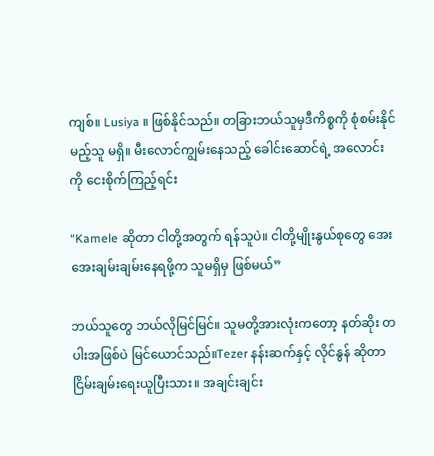ကျစ်။ Lusiya ။ ဖြစ်နိုင်သည်။ တခြားဘယ်သူမှဒီကိစ္စကို စုံစမ်းနိုင်မည့်သူ မရှိ။ မီးလောင်ကျွမ်းနေသည့် ခေါင်းဆောင်ရဲ့ အလောင်းကို ငေးစိုက်ကြည့်ရင်း

“Kamele ဆိုတာ ငါတို့အတွက် ရန်သူပဲ။ ငါတို့မျိုးနွယ်စုတွေ အေးအေးချမ်းချမ်းနေရဖို့က သူမရှိမှ ဖြစ်မယ်”

ဘယ်သူတွေ ဘယ်လိုမြင်မြင်။ သူမတို့အားလုံးကတော့ နတ်ဆိုး တပါးအဖြစ်ပဲ မြင်ယောင်သည်။Tezer နန်းဆက်နှင့် လိုင်နွန် ဆိုတာ ငြိမ်းချမ်းရေးယူပြီးသား။ အချင်းချင်း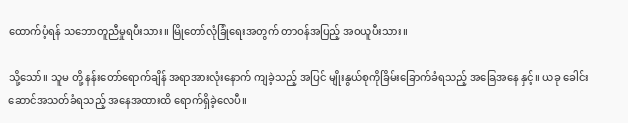ထောက်ပံ့ရန် သဘောတူညီမှုရပီးသား။ မြိုတော်လုံခြုံရေးအတွက် တာဝန်အပြည့် အဝယူပီးသား။

သို့သော်။ သူမ တို့ နန်းတော်ရောက်ချိန် အရာအားလုံးနောက် ကျခဲ့သည့် အပြင် မျိုးနွယ်စုကိုခြိမ်းခြောက်ခံရသည့် အခြေအနေ နှင့်။ ယခု ခေါင်းဆောင်အသတ်ခံရသည့် အနေအထားထိ ရောက်ရှိခဲ့လေပီ။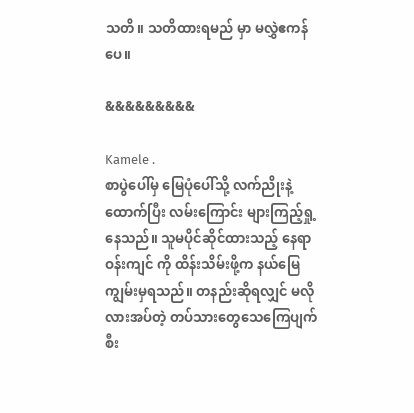သတိ။ သတိထားရမည် မှာ မလွှဲ‌ဧကန်ပေ။

&&&&&&&&&

Kamele .
စာပွဲပေါ်မှ မြေပုံပေါ်သို့ လက်ညိုးနဲ့ထောက်ပြီး လမ်းကြောင်း များကြည့်ရှု့နေသည်။ သူမပိုင်ဆိုင်ထားသည့် နေရာ ဝန်းကျင် ကို ထိန်းသိမ်းဖို့က နယ်မြေ ကျွမ်းမှရသည်။ တနည်းဆိုရလျှင် မလိုလားအပ်တဲ့ တပ်သားတွေသေကြေပျက်စီး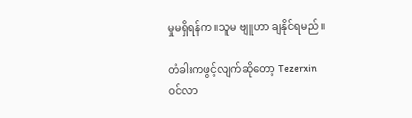မှုမရှိရန်က။သူမ ဗျူဟာ ချနိုင်ရမည်။

တံခါးကဖွင့်လျက်ဆိုတော့ Tezerxin ဝင်လာ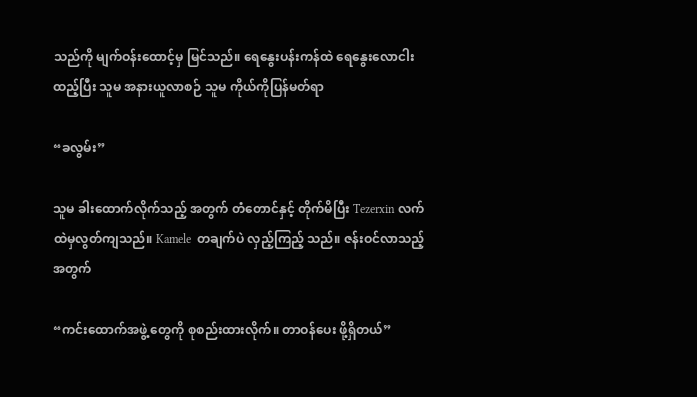သည်ကို မျက်ဝန်းထောင့်မှ မြင်သည်။ ရေနွေးပန်းကန်ထဲ ရေနွေးလောငါး ထည့်ပြီး သူမ အနားယူလာစဉ် သူမ ကိုယ်ကိုပြန်မတ်ရာ

“ခလွမ်း”

သူမ ခါးထောက်လိုက်သည့် အတွက် တံတောင်နှင့် တိုက်မိပြီး Tezerxin လက်ထဲမှလွတ်ကျသည်။ Kamele  တချက်ပဲ လှည့်ကြည့် သည်။ ဇန်းဝင်လာသည့် အတွက်

“ကင်းထောက်အဖွဲ့ တွေကို စုစည်းထားလိုက်။ တာဝန်ပေး ဖို့ရှိတယ်”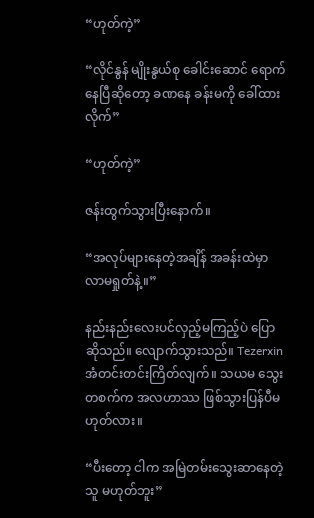“ဟုတ်ကဲ့”

“လိုင်နွန် မျိုးနွယ်စု ခေါင်းဆောင် ရောက်နေပြီဆိုတော့ ခဏနေ ခန်းမကို ခေါ်ထားလိုက်”

“ဟုတ်ကဲ့”

ဇန်းထွက်သွားပြီးနောက်။

“အလုပ်များနေတဲ့အချိန် အခန်းထဲမှာ လာမရှုတ်နဲ့။”

နည်းနည်းလေးပင်လှည့်မကြည့်ပဲ ပြောဆိုသည်။ လျောက်သွားသည်။ Tezerxin အံတင်းတင်းကြိတ်လျက်။ သယမ သွေးတစက်က အလဟာဿ ဖြစ်သွားပြန်ပီမဟုတ်လား။

“ပီးတော့ ငါက အမြဲတမ်းသွေးဆာနေတဲ့သူ မဟုတ်ဘူး”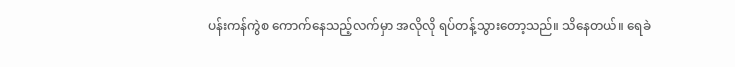ပန်းကန်ကွဲစ ကောက်နေသည့်လက်မှာ အလိုလို ရပ်တန့်သွားတော့သည်။ သိနေတယ်။ ရေခဲ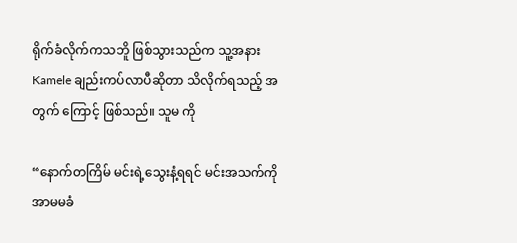ရိုက်ခံလိုက်ကသဘိူ ဖြစ်သွားသည်က သူ့အနား Kamele ချည်းကပ်လာပီဆိုတာ သိလိုက်ရသည့် အတွက် ကြောင့် ဖြစ်သည်။ သူမ ကို

“နောက်တကြိမ် မင်းရဲ့သွေးနံ့ရရင် မင်းအသက်ကို အာမမခံ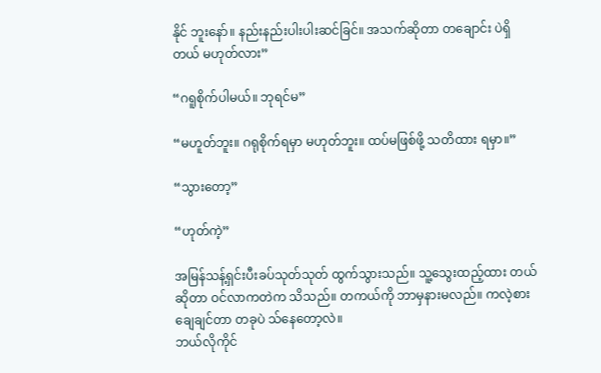နိုင် ဘူးနော်။ နည်းနည်းပါးပါးဆင်ခြင်။ အသက်ဆိုတာ တချောင်း ပဲရှိတယ် မဟုတ်လား”

“ဂရူစိုက်ပါမယ်။ ဘုရင်မ”

“မဟူတ်ဘူး။ ဂရုစိုက်ရမှာ မဟုတ်ဘူး။ ထပ်မဖြစ်ဖို့ သတိထား ရမှာ။”

“သွားတော့”

“ဟုတ်ကဲ့”

အမြန်သန့်ရှင်းပီးခပ်သုတ်သုတ် ထွက်သွားသည်။ သူ့သွေးထည့်ထား တယ်ဆိုတာ ဝင်လာကတဲက သိသည်။ တကယ်ကို ဘာမှနားမလည်။ ကလဲ့စားချေချင်တာ တခုပဲ သ်နေတော့လဲ။
ဘယ်လိုကိုင်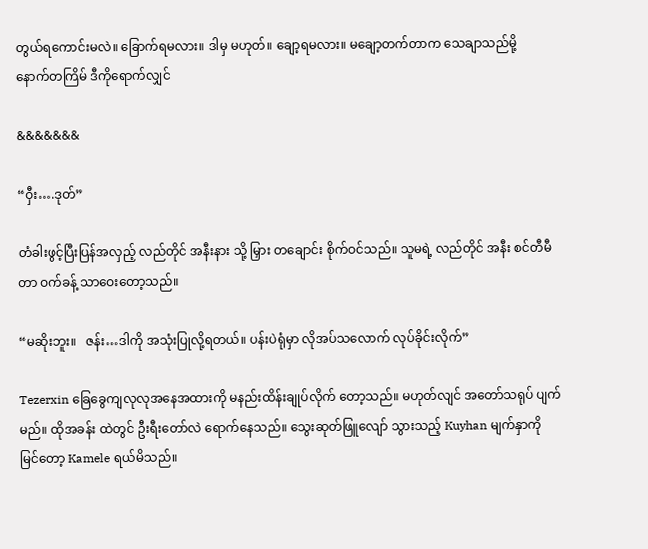တွယ်ရကောင်းမလဲ။ ခြောက်ရမလား။ ဒါမှ မဟုတ်။ ချော့ရမလား။ မချော့တက်တာက သေချာသည်မို့
နောက်တကြိမ် ဒီကိုရောက်လျှင်

&&&&&&&

“ဝှီး….ဒုတ်”

တံခါးဖွင့်ပြီးပြန်အလှည့် လည်တိုင် အနီးနား သို့ မြှား တချောင်း စိုက်ဝင်သည်။ သူမရဲ့ လည်တိုင် အနီး စင်တီမီတာ ဝက်ခန့် သာဝေးတော့သည်။

“မဆိုးဘူး။   ဇန်း…ဒါကို အသုံးပြုလို့ရတယ်။ ပန်းပဲရုံမှာ လိုအပ်သလောက် လုပ်ခိုင်းလိုက်”

Tezerxin ခြေခွေကျလုလုအနေအထားကို မနည်းထိန်းချုပ်လိုက် တော့သည်။ မဟုတ်လျင် အတော်သရုပ် ပျက်မည်။ ထိုအခန်း ထဲတွင် ဦးရီးတော်လဲ ရောက်နေသည်။ သွေးဆုတ်ဖြူလျော် သွားသည့် Kuyhan မျက်နှာကို မြင်တော့ Kamele ရယ်မိသည်။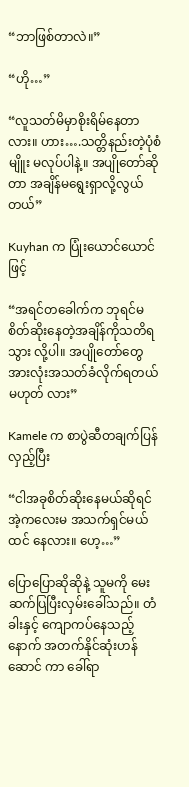“ဘာဖြစ်တာလဲ။”

“ဟို…”

“လူသတ်မိမှာစိုးရိမ်နေတာလား။ ဟား….သတ္တိနည်းတဲ့ပုံစံမျိူး မလုပ်ပါနဲ့။ အပျိုတော်ဆိုတာ အချိန်မရွေးရှာလို့လွယ်တယ်”

Kuyhan က ပြုံးယောင်ယောင်ဖြင့်

“အရင်တခေါက်က ဘုရင်မ စိတ်ဆိုးနေတဲ့အချိန်ကိုသတိရသွား လို့ပါ။ အပျိုတော်တွေ အားလုံးအသတ်ခံလိုက်ရတယ် မဟုတ် လား”

Kamele က စာပွဲဆီတချက်ပြန်လှည့်ပြီး

“ငါအခုစိတ်ဆိုးနေမယ်ဆိုရင် အဲ့ကလေးမ အသက်ရှင်မယ်ထင် နေလား။ ဟေ့…”

ပြောပြောဆိုဆိုနဲ့ သူမကို မေးဆက်ပြပြီးလှမ်းခေါ်သည်။ တံခါးနှင့် ကျောကပ်နေသည့် နောက် အတက်နိုင်ဆုံးဟန်ဆောင် ကာ ခေါ်ရာ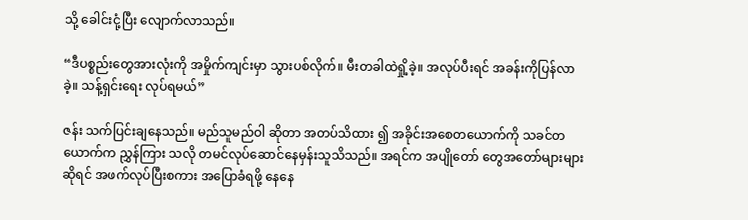သို့ ခေါင်းငုံ့ပြီး လျောက်လာသည်။

“ဒီပစ္စည်းတွေအားလုံးကို အမှိုက်ကျင်းမှာ သွားပစ်လိုက်။ မီးတခါထဲရှို့ခဲ့။ အလုပ်ပီးရင် အခန်းကိုပြန်လာခဲ့။ သန့်ရှင်းရေး လုပ်ရမယ်”

ဇန်း သက်ပြင်းချနေသည်။ မည်သူမည်ဝါ ဆိုတာ အတပ်သိထား ၍ အခိုင်းအစေတယောက်ကို သခင်တယောက်က ညွှန်ကြား သလို တမင်လုပ်ဆောင်နေမှန်းသူသိသည်။ အရင်က အပျိုတော် တွေအတော်များများဆိုရင် အဖက်လုပ်ပြီးစကား အပြောခံရဖို့ နေနေ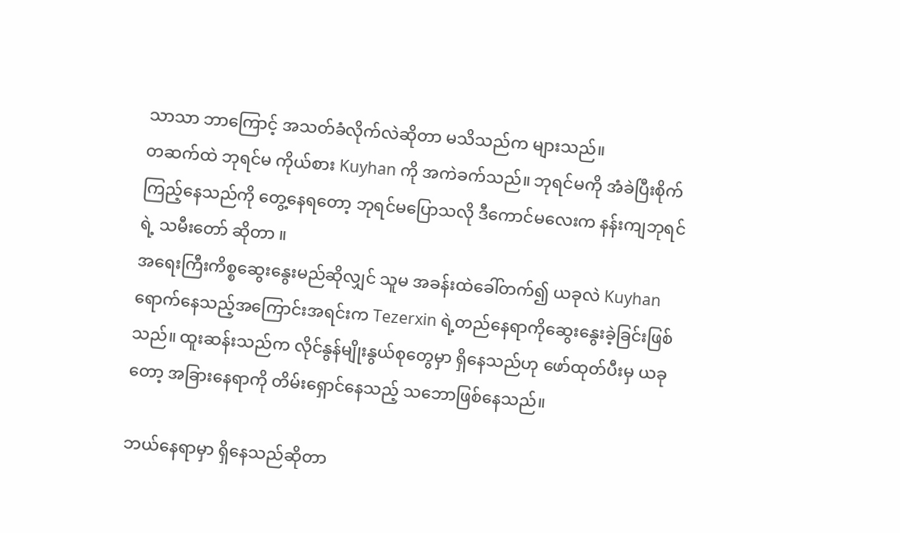သာသာ ဘာကြောင့် အသတ်ခံလိုက်လဲဆိုတာ မသိသည်က များသည်။
တဆက်ထဲ ဘုရင်မ ကိုယ်စား Kuyhan ကို အကဲခက်သည်။ ဘုရင်မကို အံခဲပြီးစိုက်ကြည့်နေသည်ကို တွေ့နေရတော့ ဘုရင်မပြောသလို ဒီကောင်မလေးက နန်းကျဘုရင်ရဲ့ သမီးတော် ဆိုတာ ။
အရေးကြီးကိစ္စဆွေးနွေးမည်ဆိုလျှင် သူမ အခန်းထဲခေါ်တက်၍ ယခုလဲ Kuyhan ရောက်နေသည့်အကြောင်းအရင်းက Tezerxin ရဲ့တည်နေရာကိုဆွေးနွေးခဲ့ခြင်းဖြစ်သည်။ ထူးဆန်းသည်က လိုင်နွန်မျိုးနွယ်စုတွေမှာ ရှိနေသည်ဟု ဖော်ထုတ်ပီးမှ ယခုတော့ အခြားနေရာကို တိမ်းရှောင်နေသည့် သဘောဖြစ်နေသည်။

ဘယ်နေရာမှာ ရှိနေသည်ဆိုတာ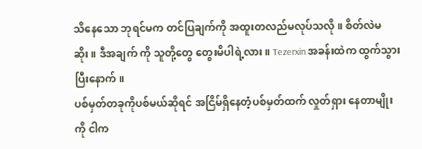သိနေသော ဘုရင်မက တင်ပြချက်ကို အထူးတလည်မလုပ်သလို။ စိတ်လဲမဆိုး။ ဒီအချက် ‌ကို သူတို့တွေ တွေးမိပါရဲ့လား။ Tezerxin အခန်းထဲက ထွက်သွားပြီးနောက်။
ပစ်မှတ်တခုကိုပစ်မယ်ဆိုရင် အငြိမ်ရှိနေတံ့ပစ်မှတ်ထက် လှုတ်ရှား နေတာမျိုးကို ငါက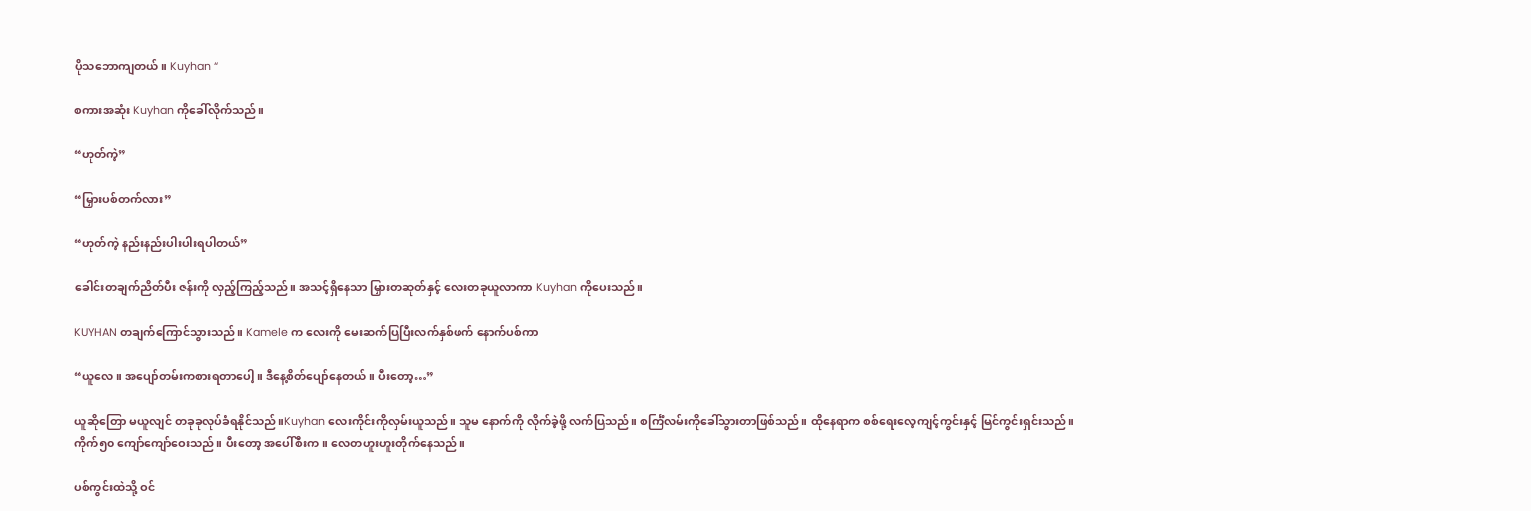ပိုသဘောကျတယ်။ Kuyhan “

စကားအဆုံး Kuyhan ကိုခေါ်လိုက်သည်။

“ဟုတ်ကဲ့”

“မြှားပစ်တက်လား”

“ဟုတ်ကဲ့ နည်းနည်းပါးပါးရပါတယ်”

ခေါင်းတချက်ညိတ်ပီး ဇန်းကို လှည့်ကြည့်သည်။ အသင့်ရှိနေသာ မြှားတဆုတ်နှင့် လေးတခုယူလာကာ Kuyhan ကိုပေးသည်။

KUYHAN တချက်ကြောင်သွားသည်။ Kamele က လေးကို မေးဆက်ပြပြီးလက်နှစ်ဖက် နောက်ပစ်ကာ

“ယူလေ။ အပျော်တမ်းကစားရတာပေါ့။ ဒီနေ့စိတ်ပျော်နေတယ်။ ပီးတော့…”

ယူဆိုတြော မယူလျင် တခုခုလုပ်ခံရနိုင်သည်။Kuyhan လေးကိုင်းကိုလှမ်းယူသည်။ သူမ နောက်ကို လိုက်ခဲ့ဖို့ လက်ပြသည်။ စင်္ကြံလမ်းကိုခေါ်သွားတာဖြစ်သည်။ ထိုနေရာက ‌စစ်ရေးလေ့ကျင့်ကွင်းနှင့် မြင်ကွင်းရှင်းသည်။
ကိုက်၅၀ ကျော်ကျော်ဝေးသည်။ ပီးတော့ အပေါ်စီးက။ လေတဟူးဟူးတိုက်နေသည်။

ပစ်ကွင်းထဲသို့ ဝင်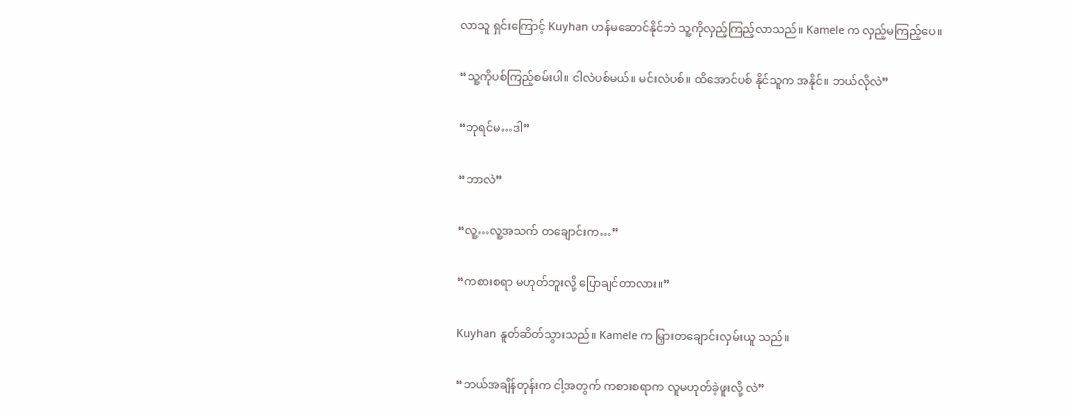လာသူ ရှင်းကြောင့် Kuyhan ဟန်မဆောင်နိုင်ဘဲ သူ့ကိုလှည့်ကြည့်လာသည်။ Kamele က လှည့်မကြည့်ပေ။

“သူ့ကိုပစ်ကြည့်စမ်းပါ။ ငါလဲပစ်မယ်။ မင်းလဲပစ်။ ထိအောင်ပစ် နိုင်သူက အနိုင်။ ဘယ်လိုလဲ”

“ဘုရင်မ…ဒါ”

“ဘာလဲ”

“လူ့…လူ့အသက် တချောင်းက…”

“ကစားစရာ မဟုတ်ဘူးလို့ ပြောချင်တာလား။”

Kuyhan နူတ်ဆိတ်သွားသည်။ Kamele က မြှားတချောင်းလှမ်းယူ သည်။

“ဘယ်အချိန်တုန်းက ငါ့အတွက် ကစားစရာက လူမဟုတ်ခဲ့ဖူးလို့ လဲ”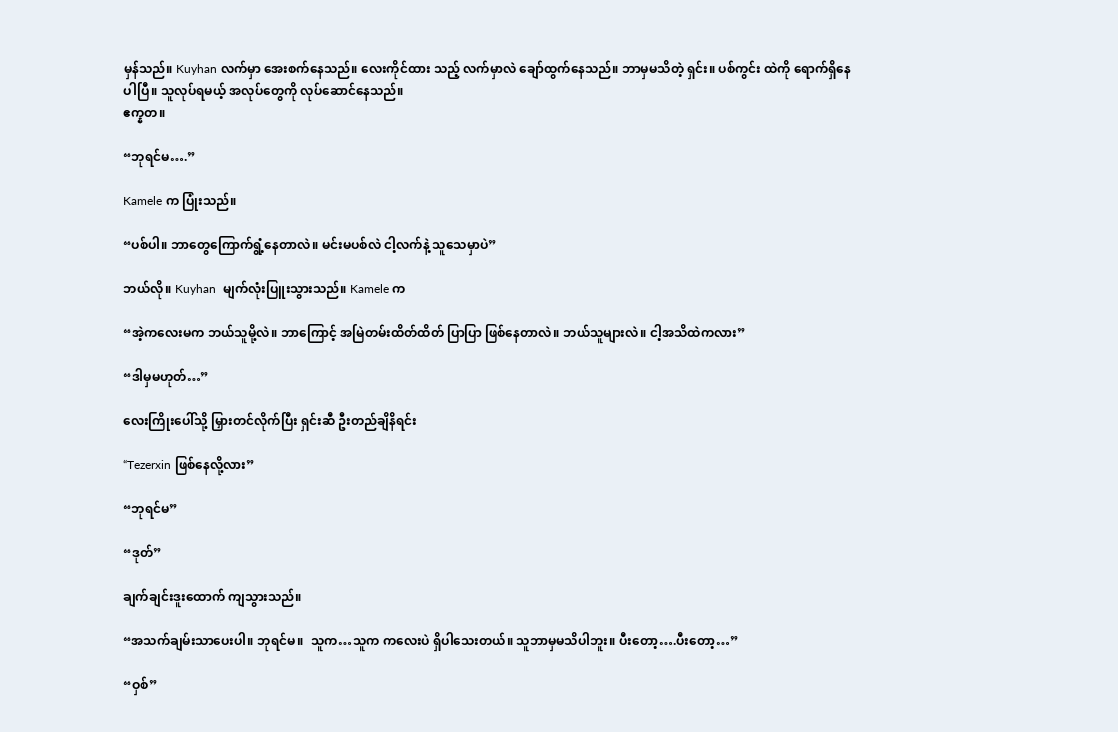မှန်သည်။ Kuyhan လက်မှာ အေးစက်နေသည်။ လေးကိုင်ထား သည့် လက်မှာလဲ ချော်ထွက်နေသည်။ ဘာမှမသိတဲ့ ရှင်း။ ပစ်ကွင်း ထဲကို ရောက်ရှိနေပါပြီ။ သူလုပ်ရမယ့် အလုပ်တွေကို လုပ်ဆောင်နေသည်။
ဧက္နတ။

“ဘုရင်မ….”

Kamele က ပြုံးသည်။

“ပစ်ပါ။ ဘာတွေကြောက်ရွံ့နေတာလဲ။ မင်းမပစ်လဲ ငါ့လက်နဲ့ သူသေမှာပဲ”

ဘယ်လို။ Kuyhan  မျက်လုံးပြူးသွားသည်။ Kamele က

“အဲ့ကလေးမက ဘယ်သူမို့လဲ။ ဘာကြောင့် အမြဲတမ်းထိတ်ထိတ် ပြာပြာ ဖြစ်နေတာလဲ။ ဘယ်သူများလဲ။ ငါ့အသိထဲကလား”

“ဒါမှမဟုတ်…”

လေးကြိုးပေါ်သို့ မြှားတင်လိုက်ပြီး ရှင်းဆီ ဦးတည်ချိနိရင်း

“Tezerxin ဖြစ်နေလို့လား”

“ဘုရင်မ”

“ဒုတ်”

ချက်ချင်းဒူးထောက် ကျသွားသည်။

“အသက်ချမ်းသာပေးပါ။ ဘုရင်မ။  သူက…သူက ကလေးပဲ ရှိပါသေးတယ်။ သူဘာမှမသိပါဘူး။ ပီးတော့….ပီးတော့…”

“ဝှစ်”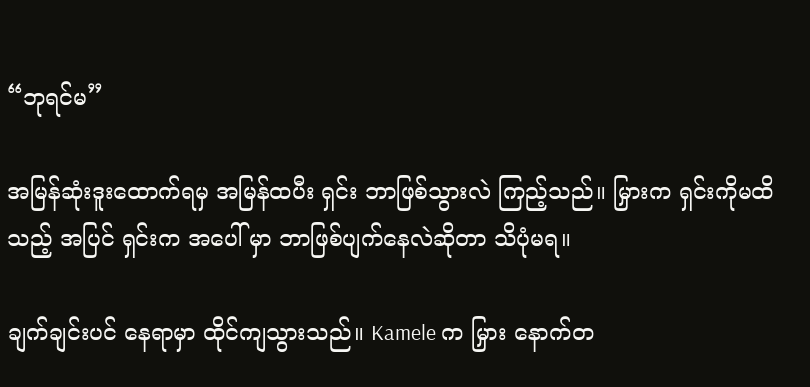“ဘုရင်မ”

အမြန်ဆုံးဒူးထောက်ရမှ အမြန်ထပီး ရှင်း ဘာဖြစ်သွားလဲ ကြည့်သည်။ မြှားက ရှင်းကိုမထိသည့် အပြင် ရှင်းက အပေါ် မှာ ဘာဖြစ်ပျက်နေလဲဆိုတာ သိပုံမရ။

ချက်ချင်းပင် နေရာမှာ ထိုင်ကျသွားသည်။ Kamele က မြှား နောက်တ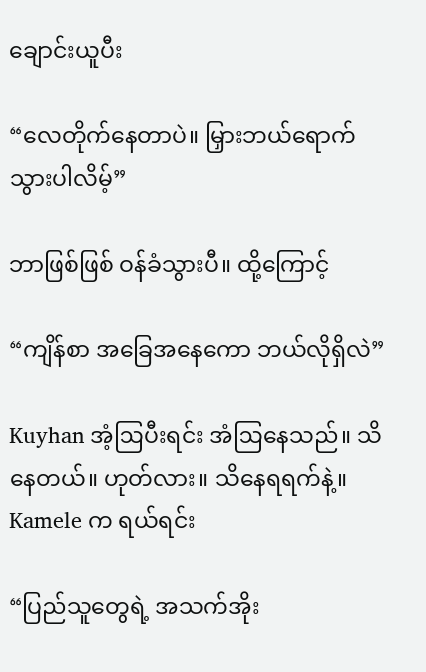ချောင်းယူပီး

“လေတိုက်နေတာပဲ။ ‌မြှားဘယ်ရောက်သွားပါလိမ့်”

ဘာဖြစ်ဖြစ် ဝန်ခံသွားပီ။ ထို့ကြောင့်

“ကျိန်စာ အခြေအနေကော ဘယ်လိုရှိလဲ”

Kuyhan အံ့ဩပီးရင်း အံဩနေသည်။ သိနေတယ်။ ဟုတ်လား။ သိနေရရက်နဲ့။ Kamele က ရယ်ရင်း

“ပြည်သူတွေရဲ့ အသက်အိုး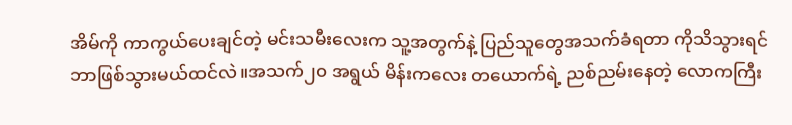အိမ်ကို ကာကွယ်ပေးချင်တဲ့ မင်းသမီးလေးက သူ့အတွက်နဲ့ ပြည်သူတွေအသက်ခံရတာ ကိုသိသွားရင် ဘာဖြစ်သွားမယ်ထင်လဲ။အသက်၂၀ အရွယ် မိန်းကလေး တယောက်ရဲ့ ညစ်ညမ်းနေတဲ့ လောကကြီး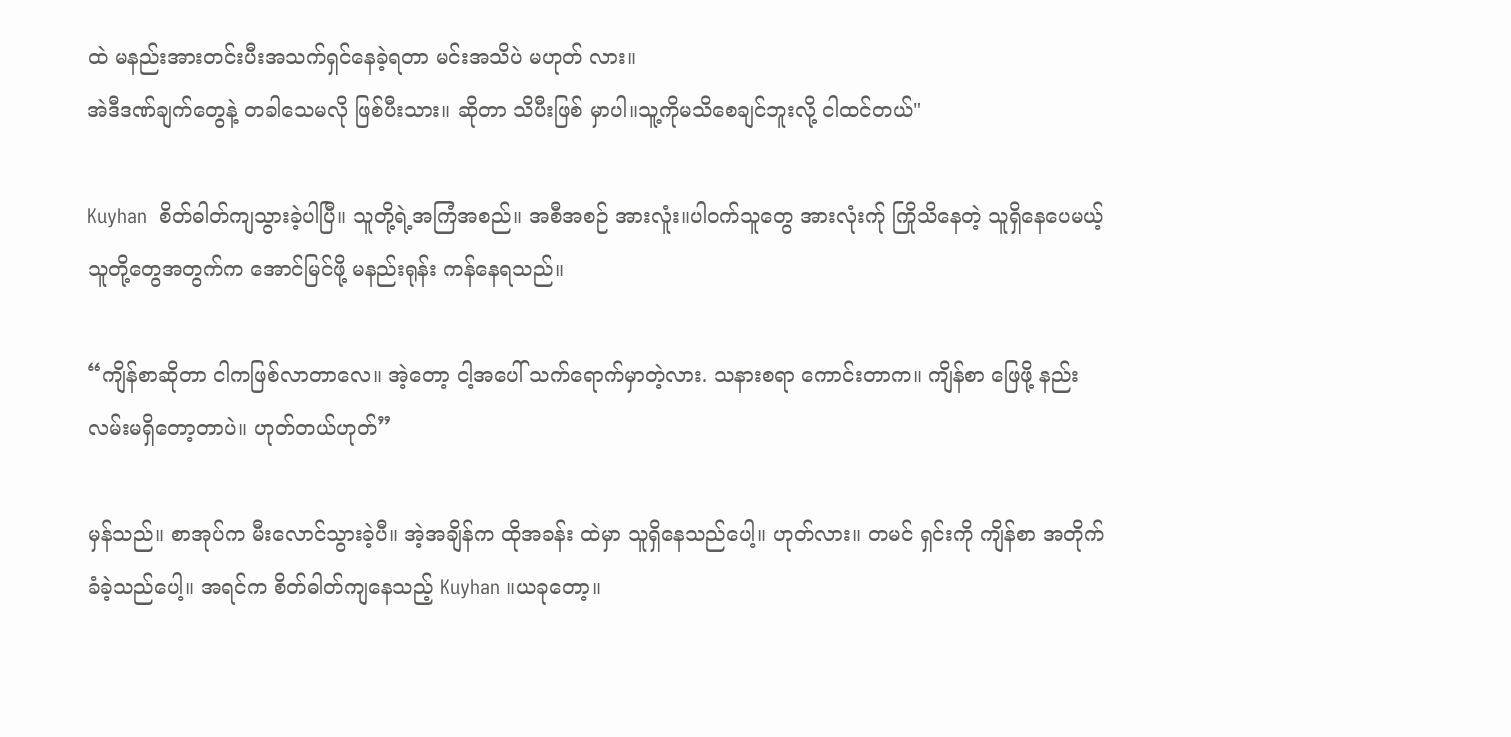ထဲ မနည်းအားတင်းပီးအသက်ရှင်နေခဲ့ရတာ မင်းအသိပဲ မဟုတ် လား။
အဲဒီဒဏ်ချက်တွေနဲ့ တခါသေမလို ဖြစ်ပီးသား။ ဆိုတာ သိပီးဖြစ် မှာပါ။သူ့ကိုမသိစေချင်ဘူးလို့ ငါထင်တယ်"

Kuyhan  စိတ်ဓါတ်ကျသွားခဲ့ပါပြီ။ သူတို့ရဲ့အကြံအစည်။ အစီအစဉ် အားလူံး။ပါဝက်သူတွေ အားလုံးက်ု ကြိုသိနေတဲ့ သူရှိနေပေမယ့် သူတို့တွေအတွက်က အောင်မြင်ဖို့ မနည်းရုန်း ကန်နေရသည်။

“ကျိန်စာဆိုတာ ငါကဖြစ်လာတာလေ။ အဲ့တော့ ငါ့အပေါ် သက်ရောက်မှာတဲ့လား. သနားစရာ ကောင်းတာက။ ကျိန်စာ ဖြေဖို့ နည်းလမ်းမရှိတော့တာပဲ။ ဟုတ်တယ်ဟုတ်”

မှန်သည်။ စာအုပ်က မီးလောင်သွားခဲ့ပီ။ အဲ့အချိန်က ထိုအခန်း ထဲမှာ သူရှိနေသည်ပေါ့။ ဟုတ်လား။ တမင် ရှင်းကို ကျိန်စာ အတိုက်ခံခဲ့သည်ပေါ့။ အရင်က စိတ်ဓါတ်ကျနေသည့် Kuyhan ။ယခုတော့။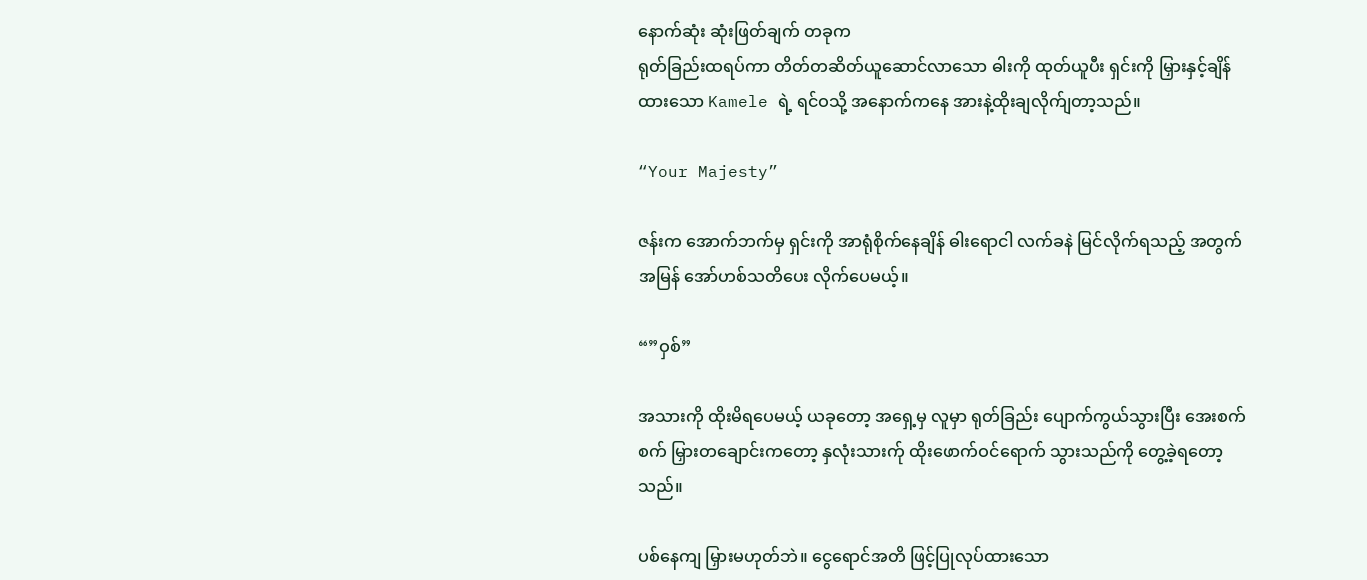နောက်ဆုံး ဆုံးဖြတ်ချက် တခုက
ရုတ်ခြည်းထရပ်ကာ တိတ်တဆိတ်ယူဆောင်လာသော ဓါးကို ထုတ်ယူပီး ရှင်းကို မြှားနှင့်ချိန်ထားသော Kamele ရဲ့ ရင်ဝသို့ အနောက်ကနေ အားနဲ့ထိုးချလိုက်ျတာ့သည်။

“Your Majesty”

ဇန်းက အောက်ဘက်မှ ရှင်းကို အာရုံစိုက်နေချိန် ဓါးရောငါ လက်ခနဲ မြင်လိုက်ရသည့် အတွက် အမြန် အော်ဟစ်သတိပေး လိုက်ပေမယ့်။

“”ဝှစ်”

အသားကို ထိုးမိရပေမယ့် ယခုတော့ အရှေ့မှ လူမှာ ရုတ်ခြည်း ပျောက်ကွယ်သွားပြီး အေးစက်စက် မြှားတချောင်းကတော့ နှလုံးသားက်ု ထိုးဖောက်ဝင်ရောက် သွားသည်ကို တွေ့ခဲ့ရတော့သည်။

ပစ်နေကျ မြှားမဟုတ်ဘဲ။ ငွေရောင်အတိ ဖြင့်ပြုလုပ်ထားသော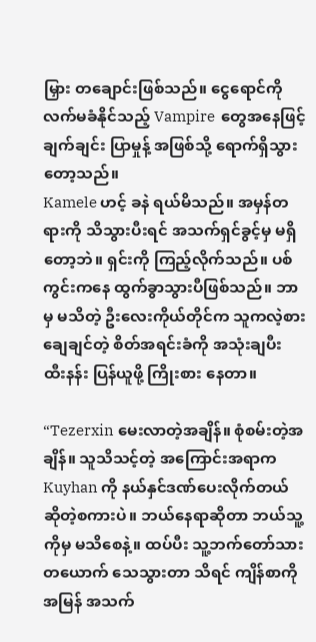မြှား တချောင်းဖြစ်သည်။ ငွေရောင်ကို လက်မခံနိုင်သည့် Vampire  တွေအနေဖြင့် ချက်ချင်း ပြာမှုန့် အဖြစ်သို့ ရောက်ရှိသွားတော့သည်။
Kamele ဟင့် ခနဲ ရယ်မိသည်။ အမှန်တရားကို သိသွားပီးရင် အသက်ရှင်ခွင့်မှ မရှိတော့ဘဲ။ ရှင်းကို ကြည့်လိုက်သည်။ ပစ်ကွင်းကနေ ထွက်ခွာသွားပီဖြစ်သည်။ ဘာမှ မသိတဲ့ ဦးလေးကိုယ်တိုင်က သူကလဲ့စားချေချင်တဲ့ စိတ်အရင်းခံကို အသုံးချပီး ထီးနန်း ပြန်ယူဖို့ ကြိုးစား နေတာ။

“Tezerxin မေးလာတဲ့အချိန်။ စုံစမ်းတဲ့အချိန်။ သူသိသင့်တဲ့ အကြောင်းအရာက Kuyhan ကို နယ်နှင်ဒဏ်ပေးလိုက်တယ် ဆိုတဲ့စကားပဲ။ ဘယ်နေရာဆိုတာ ဘယ်သူ့ကိုမှ မသိစေနဲ့။ ထပ်ပီး သူ့ဘက်တော်သား တယောက် သေသွားတာ သိရင် ကျိန်စာကို အမြန် အသက်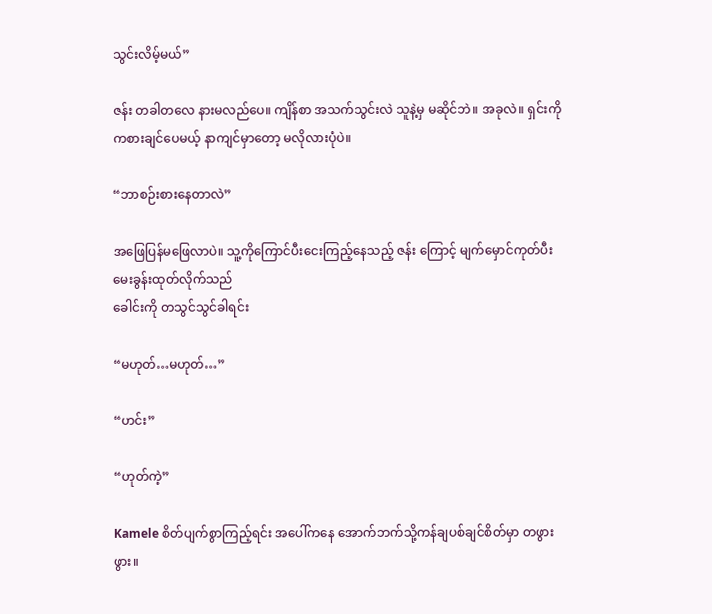သွင်းလိမ့်မယ်”

ဇန်း တခါတလေ နားမလည်ပေ။ ကျိန်စာ အသက်သွင်းလဲ သူနဲ့မှ မဆိုင်ဘဲ။ အခုလဲ။ ရှင်းကို ကစားချင်ပေမယ့် နာကျင်မှာတော့ မလိုလားပုံပဲ။

“ဘာစဉ်းစားနေတာလဲ”

အဖြေပြန်မဖြေလာပဲ။ သူ့ကိုကြောင်ပီးငေးကြည့်နေသည့် ဇန်း ကြောင့် မျက်မှောင်ကုတ်ပီး မေးခွန်းထုတ်လိုက်သည်
ခေါင်းကို တသွင်သွင်ခါရင်း

“မဟုတ်…မဟုတ်…”

“ဟင်း”

“ဟုတ်ကဲ့”

Kamele စိတ်ပျက်စွာကြည့်ရင်း အပေါ်ကနေ အောက်ဘက်သို့ကန်ချပစ်ချင်စိတ်မှာ တဖွားဖွား။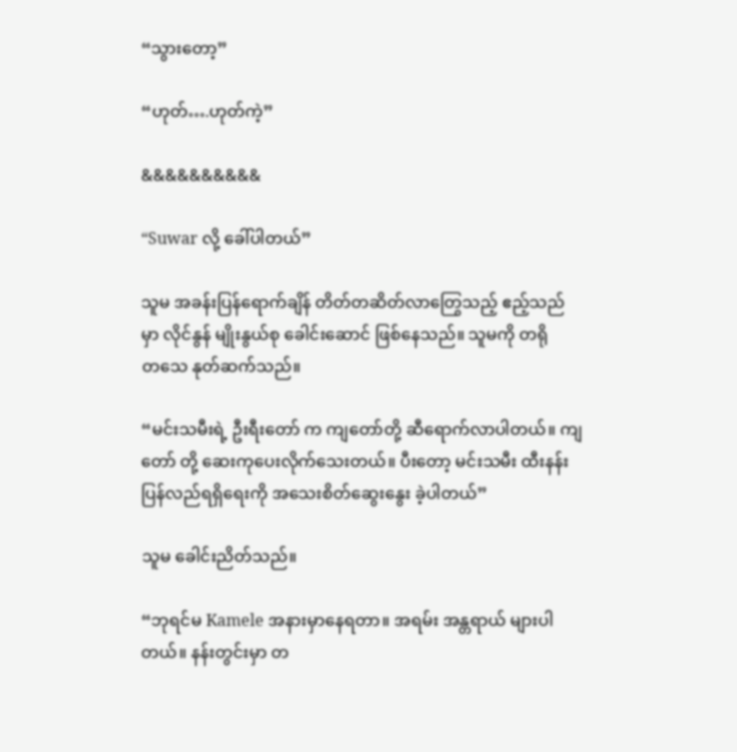“သွားတော့”

“ဟုတ်….ဟုတ်ကဲ့”

&&&&&&&&&&

“Suwar လို့ ခေါ်ပါတယ်”

သူမ အခန်းပြန်ရောက်ချိန် တိတ်တဆိတ်လာတြွေသည့် ဧည့်သည် မှာ လိုင်နွန် မျိုးနွယ်စု ခေါင်းဆောင် ဖြစ်နေသည်။ သူမကို တရိုတ‌သေ နုတ်ဆက်သည်။

“မင်းသမီးရဲ့ ဦးရီးတော် က ကျတော်တို့ ဆီရောက်လာပါတယ်။ ကျတော် တို့ ဆေးကုပေးလိုက်သေးတယ်။ ပီးတော့ မင်းသမီး ထီးနန်းပြန်လည်ရရှိရေးကို အသေးစိတ်ဆွေးနွေး ခဲ့ပါတယ်”

သူမ ခေါင်းညိတ်သည်။

“ဘုရင်မ Kamele အနားမှာနေရတာ။ အရမ်း အန္တရာယ် များပါတယ်။ နန်းတွင်းမှာ တ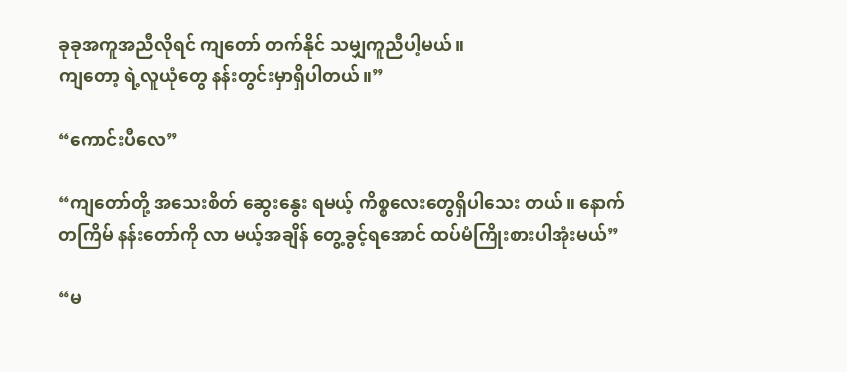ခုခုအကူအညီလိုရင် ကျတော် တက်နိုင် သမျှကူညီပါ့မယ်။
ကျတော့ ရဲ့လူယုံတွေ နန်းတွင်းမှာရှိပါတယ်။”

“ကောင်းပီလေ”

“ကျတော်တို့ အသေးစိတ် ဆွေးနွေး ရမယ့် ကိစ္စလေးတွေရှိပါသေး တယ်။ နောက်တကြိမ် နန်းတော်ကို လာ မယ့်အချိန် တွေ့ခွင့်ရအောင် ထပ်မံကြိုးစားပါအုံးမယ်”

“မ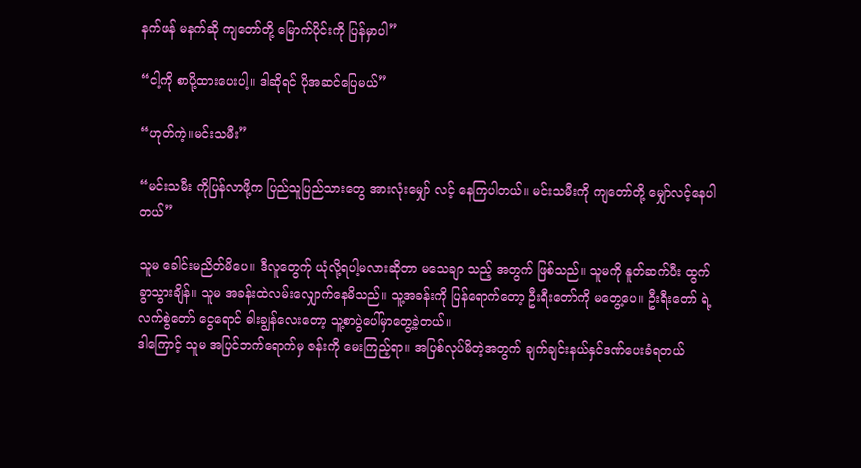နက်ဖန် မနက်ဆို ကျတော်တို့ မြောက်ပိုင်းကို ပြန်မှာပါ”

“ငါ့ကို စာပို့ထားပေးပါ့။ ဒါဆိုရင် ပိုအဆင်ပြေမယ်”

“ဟုတ်ကဲ့။မင်းသမီး”

“မင်းသမီး ကိုပြန်လာဖို့က ပြည်သူပြည်သားတွေ အားလုံးမျှော် လင့် နေကြပါတယ်။ မင်းသမီးကို ကျတော်တို့ မျှော်လင့်နေပါ တယ်”

သူမ ခေါင်းမညိတ်မိပေ။ ဒီလူတွေက်ု ယုံလို့ရပါ့မလားဆိုတာ မသေချာ သည့် အတွက် ဖြစ်သည်။ သူမကို နူတ်ဆက်ပီး ထွက်ခွာသွားချိန်။ သူမ အခန်းထဲလမ်းလျှောက်နေမိသည်။ သူ့အခန်းကို ပြန်ရောက်တော့ ဦးရီးတော်ကို မတွေ့ပေ။ ဦးရီးတော် ရဲ့လက်စွဲတော် ငွေရောင် ဓါးချွန်လေးတော့ သူ့စာပွဲပေါ်မှာတွေ့ခဲ့တယ်။
ဒါကြောင့် သူမ အပြင်ဘက်ရောက်မှ ဇန်းကို မေးကြည့်ရာ။ အပြစ်လုပ်မိတဲ့အတွက် ချက်ချင်းနယ်နှင်ဒဏ်ပေးခံရတယ်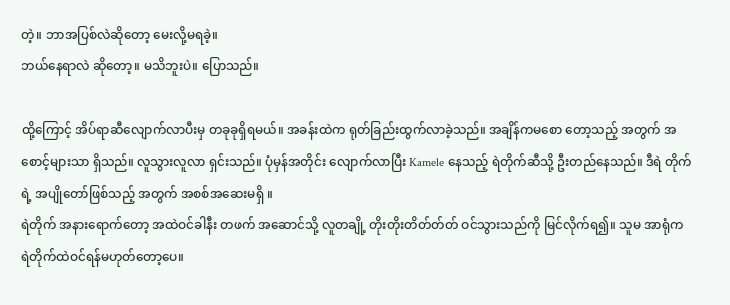တဲ့။ ဘာအပြစ်လဲဆိုတော့ မေးလို့မရခဲ့။
ဘယ်နေရာလဲ ဆိုတော့။ မသိဘူးပဲ။ ပြောသည်။

ထို့ကြောင့် အိပ်ရာဆီလျောက်လာပီးမှ တခုခုရှိရမယ်။ အခန်းထဲက ရုတ်ခြည်းထွက်လာခဲ့သည်။ အချိန်ကမစော တော့သည့် အတွက် အစောင့်များသာ ရှိသည်။ လူသွားလူလာ ရှင်းသည်။ ပုံမှန်အတိုင်း လျောက်လာပြီး Kamele နေသည့် ရဲတိုက်ဆီသို့ ဦးတည်နေသည်။ ဒီရဲ တိုက်ရဲ့ အပျိုတော်ဖြစ်သည့် အတွက် အစစ်အဆေးမရှိ ။
ရဲတိုက် အနားရောက်တော့ အထဲဝင်ခါနီး တဖက် အဆောင်သို့ လူတချို့ တိုးတိုးတိတ်တ်တ် ဝင်သွားသည်ကို မြင်လိုက်ရ၍။ သူမ အာရုံက ရဲတိုက်ထဲဝင်ရန်မဟုတ်တော့ပေ။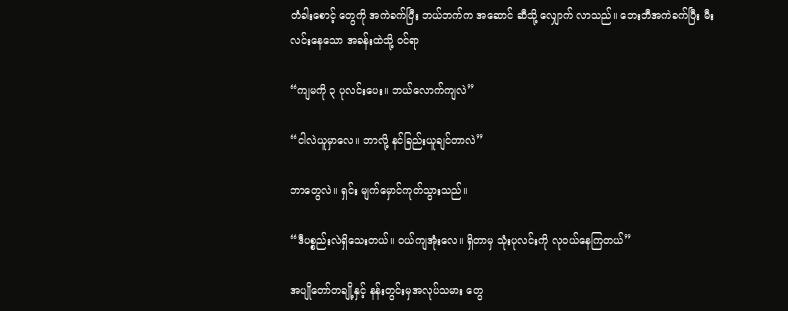တံခါးစောင့် တွေကို အကဲခက်ပြီး ဘယ်ဘက်က အဆောင် ဆီသို့ လျှောက် လာသည်။ ဘေးဘီအကဲခက်ပြီး မီးလင်းနေသော အခန်းထဲသို့ ဝင်ရာ

“ကျမကို ၃ ပုလင်းပေး။ ဘယ်လောက်ကျလဲ”

“ငါလဲယူမှာလေ။ ဘာလို့ နင်ခြည်းယူချင်တာလဲ”

ဘာတွေလဲ။ ရှင်း မျက်မှောင်ကုတ်သွားသည်။

“ဒီပစ္စည်းလဲရှိသေးတယ်။ ဝယ်ကျအုံးလေ။ ရှိတာမှ သုံးပုလင်းကို လုဝယ်နေကြတယ်”

အပျိုတော်တချို့နှင့် နန်းတွင်းမှအလုပ်သမား တွေ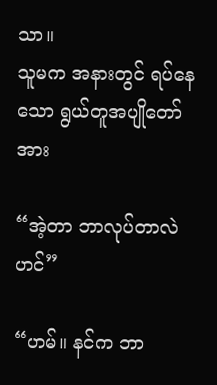သာ။
သူမက အနားတွင် ရပ်နေသော ရွယ်တူအပျိုတော်အား

“အဲ့တာ ဘာလုပ်တာလဲဟင်”

“ဟမ်။ နင်က ဘာ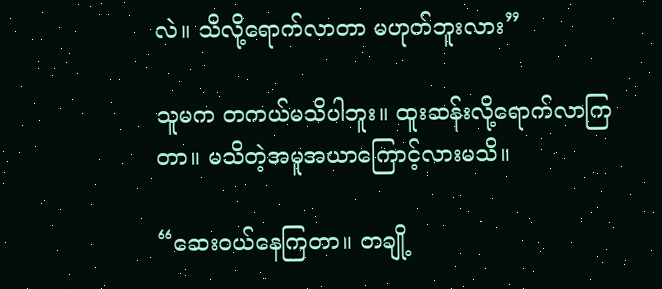လဲ။ သိလို့ရောက်လာတာ မဟုတ်ဘူးလား”

သူမက တကယ်မသိပါဘူး။ ထူးဆန်းလို့ရောက်လာကြတာ။ မသိတဲ့အမူအယာကြောင့်လားမသိ။

“ဆေးဝယ်နေကြတာ။ တချို့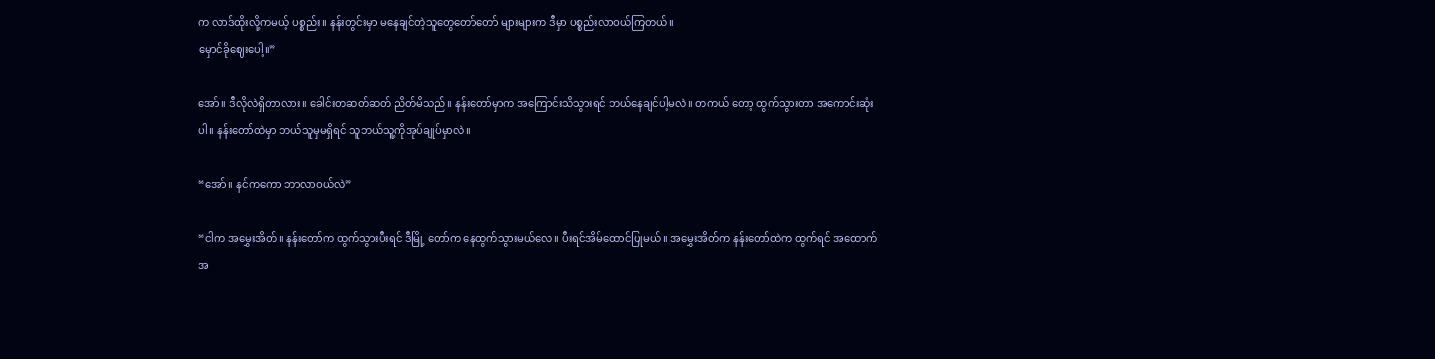က လာဒ်ထိုးလို့ကမယ့် ပစ္စည်း။ နန်းတွင်းမှာ မနေချင်တဲ့သူတွေတော်တော် များများက ဒီမှာ ပစ္စည်းလာဝယ်ကြတယ်။
မှောင်ခိုဈေးပေါ့။”

အော်။ ဒီလိုလဲရှိတာလား။ ခေါင်းတဆတ်ဆတ် ညိတ်မိသည်။ နန်းတော်မှာက အကြောင်းသိသွားရင် ဘယ်နေချင်ပါ့မလဲ။ တကယ် တော့ ထွက်သွားတာ အကောင်းဆုံးပါ။ နန်းတော်ထဲမှာ ဘယ်သူမှမရှိရင် သူဘယ်သူ့ကိုအုပ်ချုပ်မှာလဲ။

“အော်။ နင်ကကော ဘာလာဝယ်လဲ”

“ငါက အမွှေးအိတ်။ နန်းတော်က ထွက်သွားပီးရင် ဒီမြို့ တော်က နေထွက်သွားမယ်လေ။ ပီးရင်အိမ်ထောင်ပြုမယ်။ အမွှေးအိတ်က နန်းတော်ထဲက ထွက်ရင် အထောက်အ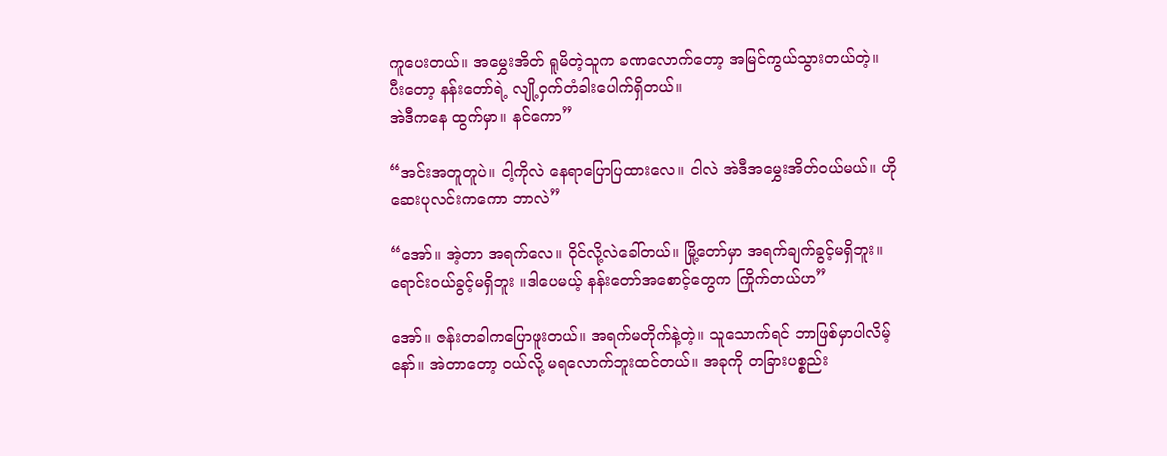ကူပေးတယ်။ အမွှေးအိတ် ရူမိတဲ့သူက ခဏလောက်တော့ အမြင်ကွယ်သွားတယ်တဲ့။ ပီးတော့ နန်းတော်ရဲ့ လျို့ဝှက်တံခါးပေါက်ရှိတယ်။
အဲဒီကနေ ထွက်မှာ။ နင်ကော”

“အင်းအတူတူပဲ။ ငါ့ကိုလဲ နေရာပြောပြထားလေ။ ငါလဲ အဲဒီအမွှေးအိတ်ဝယ်မယ်။ ဟို ဆေးပုလင်းကကော ဘာလဲ”

“အော်။ အဲ့တာ အရက်လေ။ ဝိုင်လို့လဲခေါ်တယ်။ မြို့တော်မှာ အရက်ချက်ခွင့်မရှိဘူး။ ရောင်းဝယ်ခွင့်မရှိဘူး ။ဒါပေမယ့် နန်းတော်အစောင့်တွေက ကြိုက်တယ်ဟ”

အော်။ ဇန်းတခါကပြောဖူးတယ်။ အရက်မတိုက်နဲ့တဲ့။ သူသောက်ရင် ဘာဖြစ်မှာပါလိမ့်နော်။ အဲတာတော့ ဝယ်လို့ မရလောက်ဘူးထင်တယ်။ အခုကို တခြားပစ္စည်း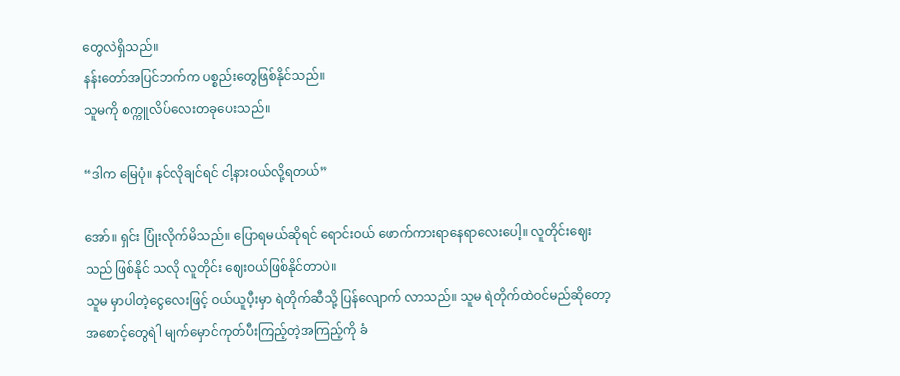တွေလဲရှိသည်။
နန်းတော်အပြင်ဘက်က ပစ္စည်းတွေဖြစ်နိုင်သည်။
သူမကို စက္ကူလိပ်လေးတခုပေးသည်။

“ဒါက မြေပုံ။ နင်လိုချင်ရင် ငါ့နားဝယ်လို့ရတယ်”

အော်။ ရှင်း ပြုံးလိုက်မိသည်။ ပြောရမယ်ဆိုရင် ရောင်းဝယ် ဖောက်ကားရာနေရာလေးပေါ့။ လူတိုင်းဈေးသည် ဖြစ်နိုင် သလို လူတိုင်း ဈေးဝယ်ဖြစ်နိုင်တာပဲ။
သူမ မှာပါတဲ့ငွေလေးဖြင့် ဝယ်ယူပီ့းမှာ ရဲတိုက်ဆီသို့ ပြန်လျောက် လာသည်။ သူမ ရဲတိုက်ထဲဝင်မည်ဆိုတော့ အစောင့်တွေရဲါ မျက်မှောင်ကုတ်ပီးကြည့်တဲ့အကြည့်ကို ခံ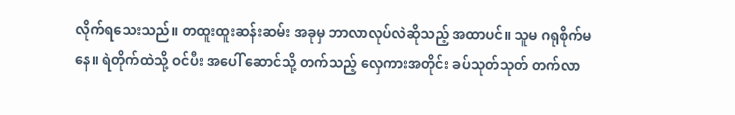လိုက်ရသေးသည်။ တထူးထူးဆန်းဆမ်း အခုမှ ဘာလာလုပ်လဲဆိုသည့် အထာပင်။ သူမ ဂရုစိုက်မနေ။ ရဲတိုက်ထဲသို့ ဝင်ပီး အပေါ် ဆောင်သို့ တက်သည့် လှေကားအတိုင်း ခပ်သုတ်သုတ် တက်လာ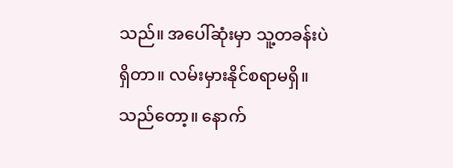သည်။ အပေါ်ဆုံးမှာ သူ့တခန်းပဲ ရှိတာ။ လမ်းမှားနိုင်စရာမရှိ။ သည်‌တော့။ နောက်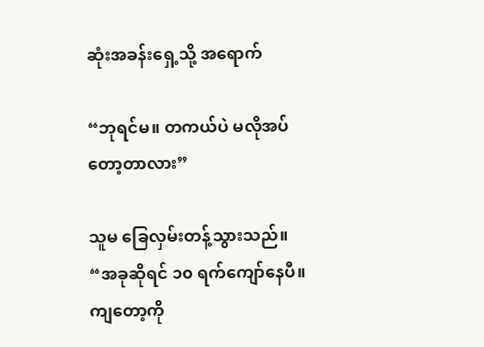ဆုံးအခန်းရှေ့သို့ အရောက်

“ဘုရင်မ။ တကယ်ပဲ မလိုအပ်တော့တာလား”

သူမ ခြေလှမ်းတန့်သွားသည်။
“အခုဆိုရင် ၁၀ ရက်ကျော်နေပီ။ ကျတော့ကို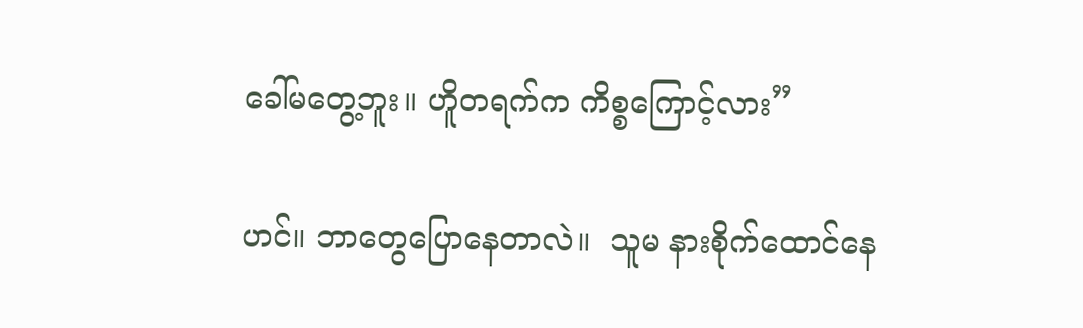ခေါ်မတွေ့ဘူး။ ဟိူတရက်က ကိစ္စကြောင့်လား”

ဟင်။ ဘာတွေပြောနေတာလဲ။  သူမ နားစိုက်ထောင်နေ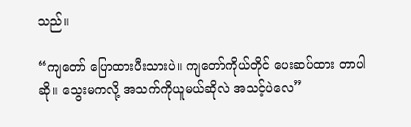သည်။

“ကျတော် ပြောထားပီးသားပဲ။ ကျတော်ကိုယ်တိုင် ပေးဆပ်ထား တာပါဆို။ သွေးမကလို့ အသက်ကိုယူမယ်ဆိုလဲ အသင့်ပဲလေ”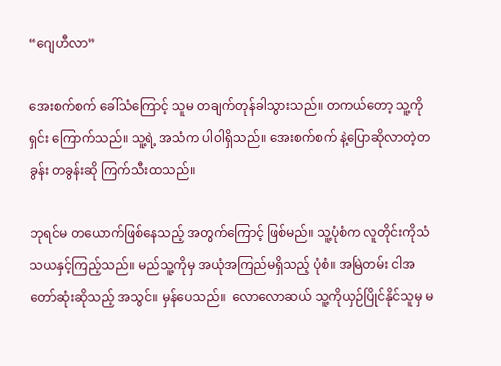“ဂျေဟီလာ”

အေးစက်စက် ခေါ်သံကြောင့် သူမ တချက်တုန်ခါသွားသည်။ တကယ်တော့ သူ့ကို ရှင်း ကြောက်သည်။ သူ့ရဲ့ အသံက ပါဝါရှိသည်။ အေးစက်စက် နဲ့ပြောဆိုလာတဲ့တခွန်း တခွန်းဆို ကြက်သီးထသည်။

ဘုရင်မ တယောက်ဖြစ်နေသည့် အတွက်ကြောင့် ဖြစ်မည်။ သူ့ပုံစံက လူတိုင်းကိုသံသယနှင့်ကြည့်သည်။ မည်သူ့ကိုမှ အယုံအကြည်မရှိသည့် ပုံစံ။ အမြဲတမ်း ငါအတော်ဆုံးဆိုသည့် အသွင်။ မှန်ပေသည်။  လောလောဆယ် သူ့ကိုယှဉ်ပြိုင်နိုင်သူမှ မ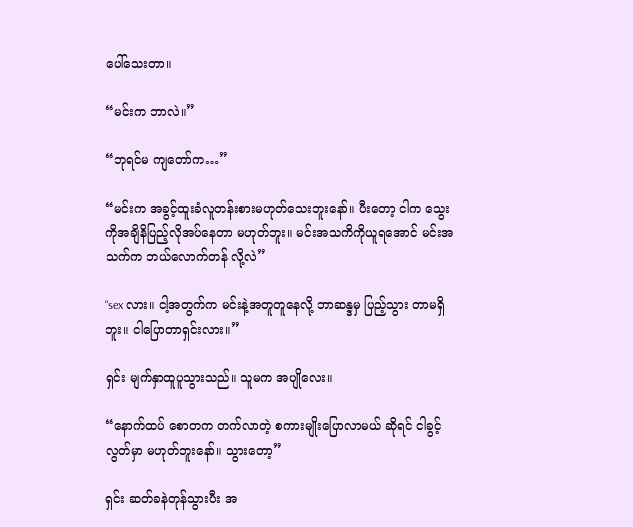ပေါ်သေးတာ။

“မင်းက ဘာလဲ။”

“ဘုရင်မ ကျတော်က…”

“မင်းက အခွင့်ထူးခံလူတန်းစားမဟုတ်သေးဘူးနော်။ ပီးတော့ ငါက သွေးကိုအချိနိပြည့်လိုအပ်နေတာ မဟုတ်ဘူး။ မင်းအသကိကိုယူရအောင် မင်းအသက်က ဘယ်လောက်တန် လို့လဲ”

“sex လား။ ငါ့အတွက်က မင်းနဲ့အတူတူနေလို့ ဘာဆန္ဒမှ ပြည့်သွား တာမရှိဘူး။ ငါပြောတာရှင်းလား။”

ရှင်း မျက်နှာထူပူသွားသည်။ သူမက အပျိုလေး။

“နောက်ထပ် စောတက တက်လာတဲ့ စကားမျိုးပြောလာမယ် ဆိုရင် ငါခွင့်လွတ်မှာ မဟုတ်ဘူးနော်။ သွားတော့”

ရှင်း ဆတ်ခနဲတုန်သွားပီး အ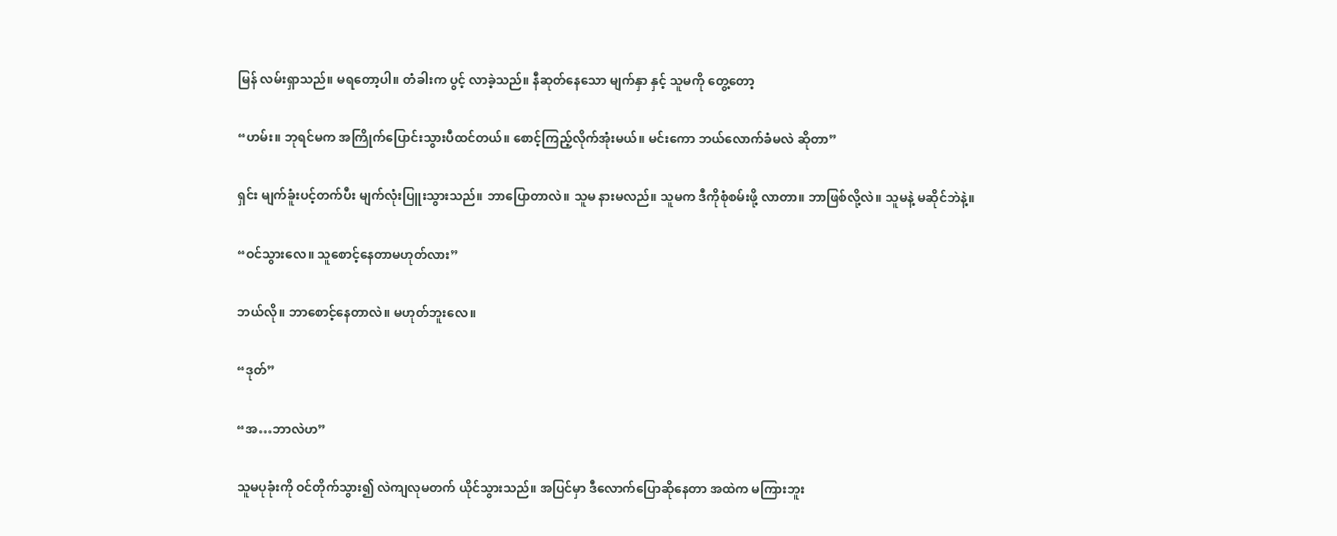မြန် လမ်းရှာသည်။ မရတော့ပါ။ တံခါးက ပွင့် လာခဲ့သည်။ နီဆုတ်နေသော မျက်နှာ နှင့် သူမကို တွေ့တော့

“ဟမ်း။ ဘုရင်မက အကြိုက်ပြောင်းသွားပီထင်တယ်။ စောင့်ကြည့်လိုက်အုံးမယ်။ မင်းကော ဘယ်လောက်ခံမလဲ ဆိုတာ”

ရှင်း မျက်ခူံးပင့်တက်ပီး မျက်လုံးပြူးသွားသည်။ ဘာပြောတာလဲ။ သူမ နားမလည်။ သူမက ဒီကိုစုံစမ်းဖို့ လာတာ။ ဘာဖြစ်လို့လဲ။ သူမနဲ့ မဆိုင်ဘဲနဲ့။

“ဝင်သွားလေ။ သူစောင့်နေတာမဟုတ်လား”

ဘယ်လို။ ဘာစောင့်နေတာလဲ။ မဟုတ်ဘူးလေ။

“ဒုတ်”

“အ…ဘာလဲဟ”

သူမပုခုံးကို ဝင်တိုက်သွား၍ လဲကျလုမတက် ယိုင်သွားသည်။ အပြင်မှာ ဒီလောက်ပြောဆိုနေတာ အထဲက မကြားဘူး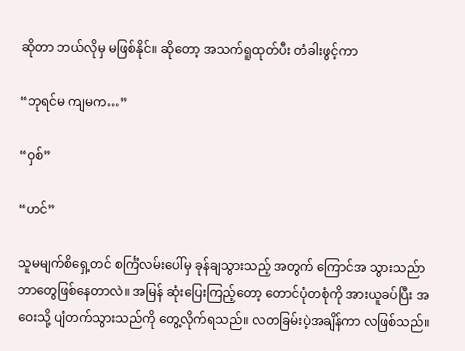ဆိုတာ ဘယ်လိုမှ မဖြစ်နိုင်။ ဆို‌တော့ အသက်ရူထုတ်ပီး တံခါးဖွင့်ကာ

“ဘုရင်မ ကျမက…”

“ဝှစ်”

“ဟင်”

သူမမျက်စိရှေ့တင် စင်္ကြံလမ်းပေါ်မှ ခုန်ချသွားသည့် အတွက် ကြောင်အ သွားသည်ာ ဘာတွေဖြစ်နေတာလဲ။ အမြန် ဆုံးပြေးကြည့်တော့ တောင်ပုံတစုံကို အားယူခပ်ပြီး အဝေးသို့ ပျံတက်သွားသည်ကို တွေ့လိုက်ရသည်။ လတခြမ်းပဲ့အချိန်ကာ လဖြစ်သည်။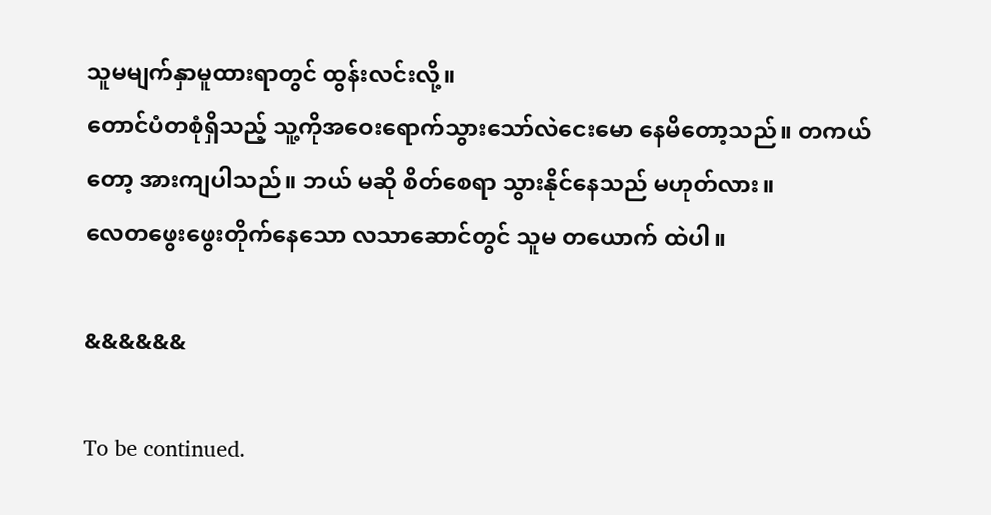သူမမျက်နှာမူထားရာတွင် ထွန်းလင်းလို့။
တောင်ပံတစုံရှိသည့် သူ့ကိုအဝေးရောက်သွားသော်လဲငေးမော နေမိတော့သည်။ တကယ်တော့ အားကျပါသည်။ ဘယ် မဆို စိတ်စေရာ သွားနိုင်နေသည် မဟုတ်လား။
လေတဖွေးဖွေးတိုက်နေသော လ‌သာဆောင်တွင် သူမ တယောက် ထဲပါ။

&&&&&&

To be continued.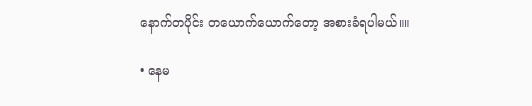နောက်တပိုင်း တယောက်ယောက်တော့ အစားခံရပါမယ်။။

• နေမ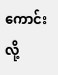ကောင်းလို့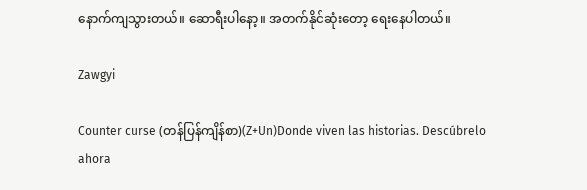နောက်ကျသွားတယ်။ ဆောရီးပါနော့။ အတက်နိုင်ဆုံးတော့ ရေးနေပါတယ်။

Zawgyi

Counter curse (တန်ပြန်ကျိန်စာ)(Z+Un)Donde viven las historias. Descúbrelo ahora